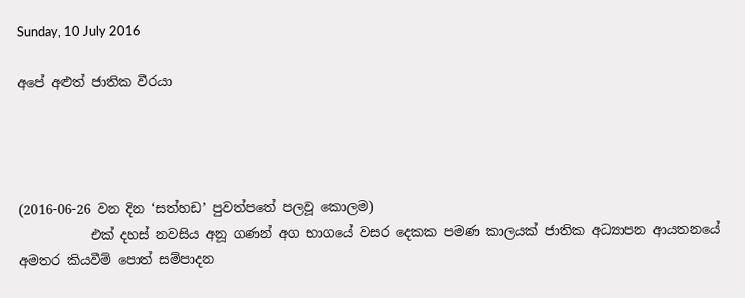Sunday, 10 July 2016

අපේ අළුත් ජාතික වීරයා




(2016-06-26 වන දින ‘සත්හඩ’ පුවත්පතේ පලවූ කොලම)
           එක් දහස් නවසිය අනූ ගණන් අග භාගයේ වසර දෙකක පමණ කාලයක් ජාතික අධ්‍යාපන ආයතනයේ අමතර කියවීම් පොත් සම්පාදන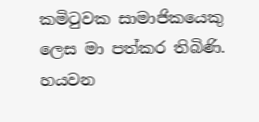කමිටුවක සාමාජිකයෙකු ලෙස මා පත්කර තිබිණි. හයවන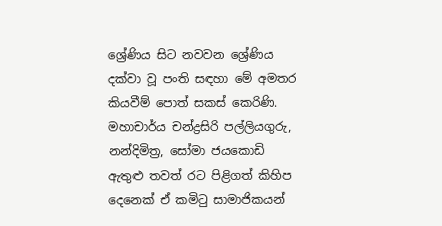ශ්‍රේණිය සිට නවවන ශ්‍රේණිය දක්වා වූ පංති සඳහා මේ අමතර කියවීම් පොත් සකස් කෙරිණි. මහාචාර්ය චන්ද්‍රසිරි පල්ලියගුරු, නන්දිමිත්‍ර, සෝමා ජයකොඩි ඇතුළු තවත් රට පිළිගත් කිහිප දෙනෙක් ඒ කමිටු සාමාජිකයන්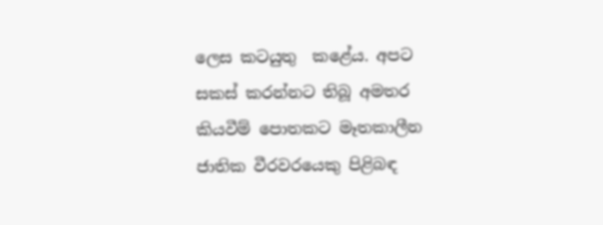ලෙස කටයුතු  කළේය. අපට සකස් කරන්නට තිබූ අමතර කියවීම් පොතකට මෑතකාලීන ජාතික වීරවරයෙකු පිළිබඳ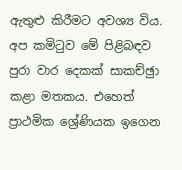ඇතුළු කිරීමට අවශ්‍ය විය. අප කමිටුව මේ පිළිබඳව පුරා වාර දෙකක් සාකච්ඡුා කළා මතකය. එහෙත් ප්‍රාථමික ශ්‍රේණියක ඉගෙන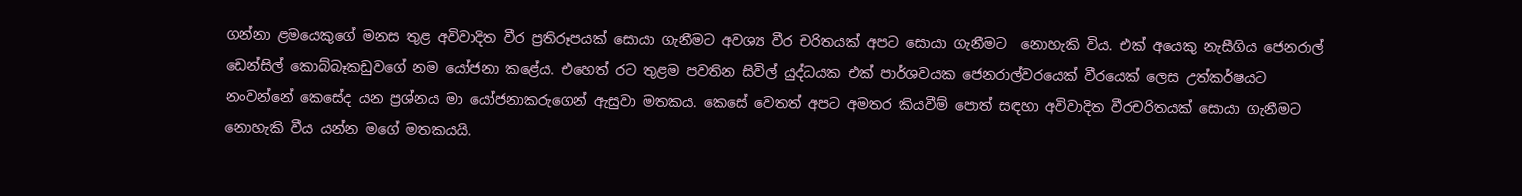ගන්නා ළමයෙකුගේ මනස තුළ අවිවාදිත වීර ප්‍රතිරූපයක් සොයා ගැනීමට අවශ්‍ය වීර චරිතයක් අපට සොයා ගැනීමට  නොහැකි විය. එක් අයෙකු නැසීගිය ජෙනරාල් ඩෙන්සිල් කොබ්බෑකඩුවගේ නම යෝජනා කළේය. එහෙත් රට තුළම පවතින සිවිල් යුද්ධයක එක් පාර්ශවයක ජෙනරාල්වරයෙක් වීරයෙක් ලෙස උත්කර්ෂයට  නංවන්නේ කෙසේද යන ප්‍රශ්නය මා යෝජනාකරුගෙන් ඇසුවා මතකය. කෙසේ වෙතත් අපට අමතර කියවීම් පොත් සඳහා අවිවාදිත වීරචරිතයක් සොයා ගැනීමට නොහැකි වීය යන්න මගේ මතකයයි.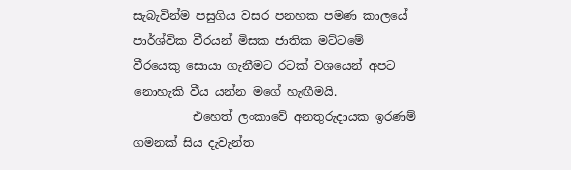සැබැවින්ම පසුගිය වසර පනහක පමණ කාලයේ පාර්ශ්වික වීරයන් මිසක ජාතික මට්ටමේ වීරයෙකු සොයා ගැනීමට රටක් වශයෙන් අපට නොහැකි වීය යන්න මගේ හැඟීමයි.
          එහෙත් ලංකාවේ අනතුරුදායක ඉරණම් ගමනක් සිය දැවැන්ත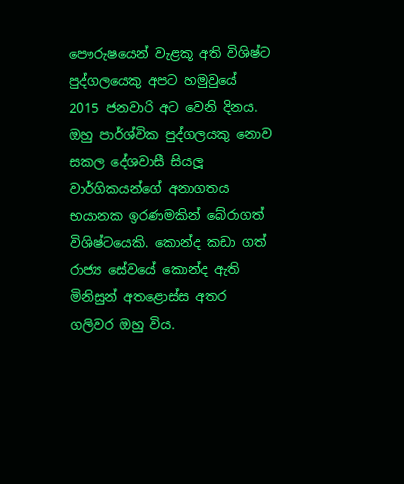පෞරුෂයෙන් වැළකූ අති විශිෂ්ට පුද්ගලයෙකු අපට හමුවුයේ 2015 ජනවාරි අට වෙනි දිනය. ඔහු පාර්ශ්වික පුද්ගලයකු නොව සකල දේශවාසී සියලූ වාර්ගිකයන්ගේ අනාගතය භයානක ඉරණමකින් බේරාගත් විශිෂ්ටයෙකි. කොන්ද කඩා ගත් රාජ්‍ය සේවයේ කොන්ද ඇති මිනිසුන් අතළොස්ස අතර ගලිවර ඔහු විය.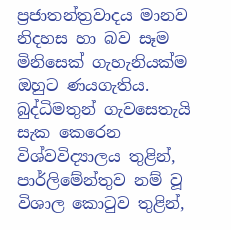ප්‍රජාතන්ත්‍රවාදය මානව නිදහස හා බව සෑම මිනිසෙක් ගැහැනියක්ම ඔහුට ණයගැතිය. බුද්ධිමතුන් ගැවසෙතැයි සැක කෙරෙන  විශ්වවිද්‍යාලය තුළින්, පාර්ලිමේන්තුව නම් වූ විශාල කොටුව තුළින්,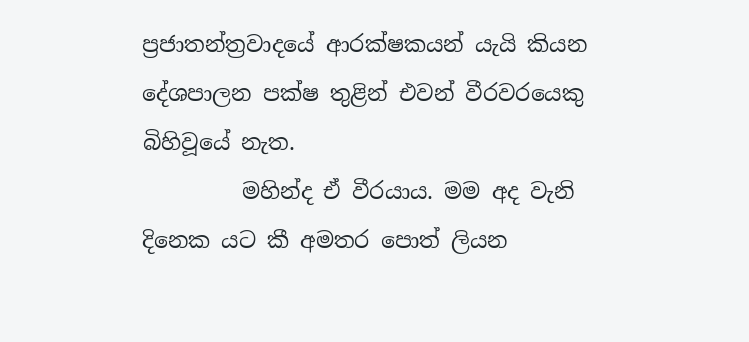ප්‍රජාතන්ත්‍රවාදයේ ආරක්ෂකයන් යැයි කියන දේශපාලන පක්ෂ තුළින් එවන් වීරවරයෙකු බිහිවූයේ නැත.
         මහින්ද ඒ වීරයාය. මම අද වැනි දිනෙක යට කී අමතර පොත් ලියන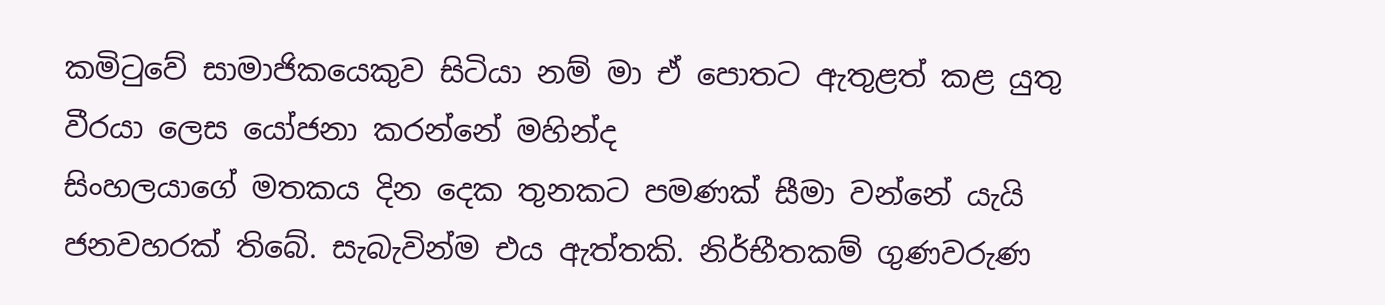කමිටුවේ සාමාජිකයෙකුව සිටියා නම් මා ඒ පොතට ඇතුළත් කළ යුතු වීරයා ලෙස යෝජනා කරන්නේ මහින්ද
සිංහලයාගේ මතකය දින දෙක තුනකට පමණක් සීමා වන්නේ යැයි ජනවහරක් තිබේ. සැබැවින්ම එය ඇත්තකි. නිර්භීතකම් ගුණවරුණ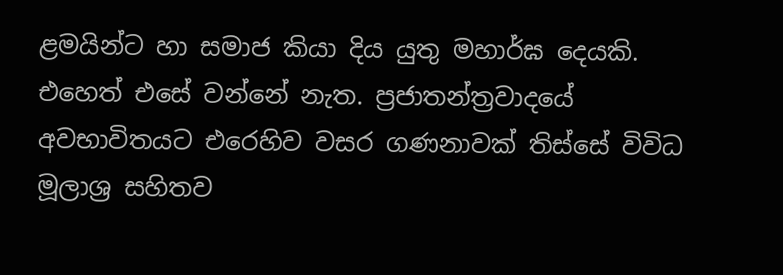ළමයින්ට හා සමාජ කියා දිය යුතු මහාර්ඝ දෙයකි. එහෙත් එසේ වන්නේ නැත. ප්‍රජාතන්ත්‍රවාදයේ අවභාවිතයට එරෙහිව වසර ගණනාවක් තිස්සේ විවිධ මූලාශ්‍ර සහිතව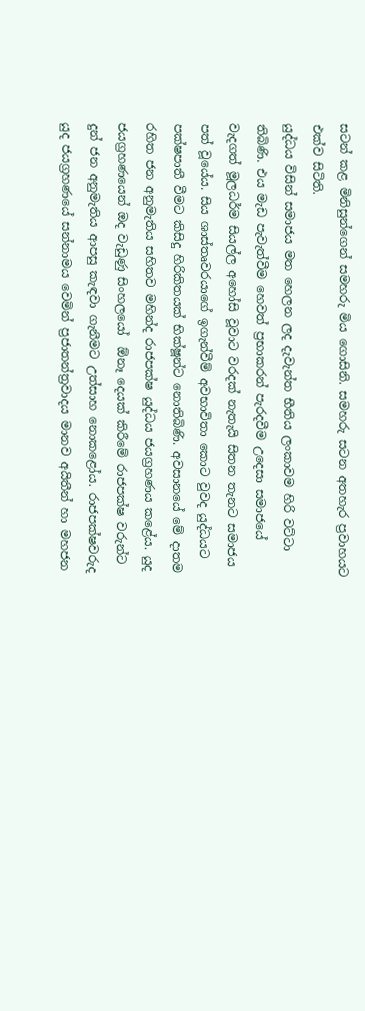සටන් කළ මිනිසුන්ගෙන් සමහරු මිය ගොසිනි. සමහරු සටන අතහැර ප්‍රවාහයට එක්ව සිටිති.
යුද්ධය විසින් සමාජය මත හෙලන ලද දැවැන්ත භීතිය ලංකාවම හිරි වට්ටා තිබිණි. එය මැඩ පැවැත්වීම හෙවත් ප්‍රභාකරන් පැරදවීම උදෙසා සමාජයේ වැදගත් මූලධර්ම සියල්ල අහෝසි වූවාට වරදක් නැතැයි සිතන තැනට සමාජය පත් වූයේය. සිය ශාස්තෘවරයාගේ ඉගැන්වීම් අවභාවිතා කොට වුවද යුද්ධයට පක්ෂපාතී වීමට කිසිදු හිරිකිතයක් භික්ෂූන්ට නොතිබිණි. අවසානයේ මේ දාතම රහිත ජන අනුමැතිය සහිතව මහින්ද රාජපක්ෂ යුද්ධය ජයග්‍රහණය කළේය. යුද ජයග්‍රහණයෙන් ඔද වැඩුණු සිංහලයෝ  ඕනෑ දෙයක් කිරීමේ රාජපක්ෂ වරුන්ට දුන් ජන අනුමැතිය ආපසු කැඳවා ගැනීමට උත්සාහ නොකළෝය. රාජපක්ෂවරුද යුද ජයග්‍රහණයේ සන්නාමය වෙමින් ප්‍රජාතන්ත්‍රවාදය මානව අයිතීන් හා මහජන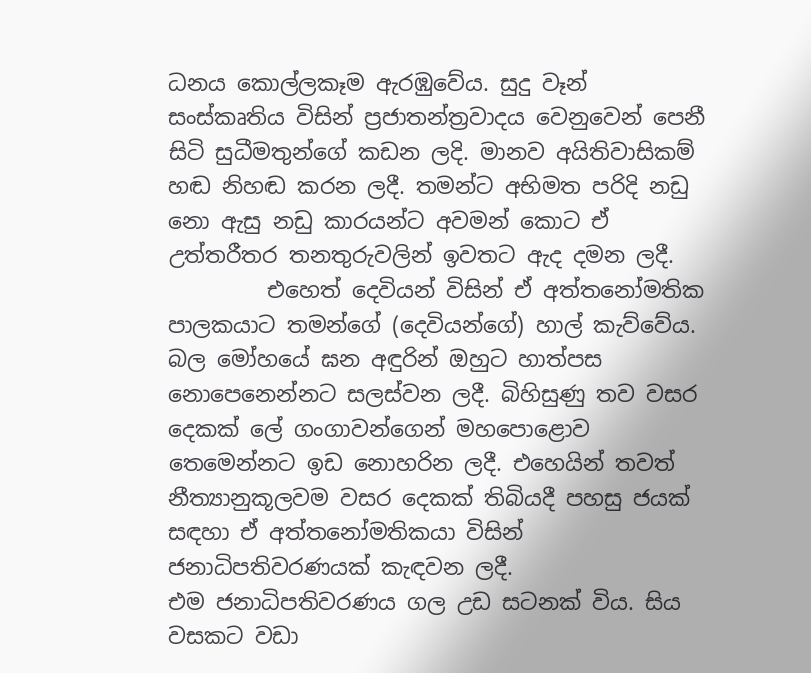ධනය කොල්ලකෑම ඇරඹුවේය. සුදු වෑන් සංස්කෘතිය විසින් ප්‍රජාතන්ත්‍රවාදය වෙනුවෙන් පෙනී සිටි සුධීමතුන්ගේ කඩන ලදි. මානව අයිතිවාසිකම් හඬ නිහඬ කරන ලදී. තමන්ට අභිමත පරිදි නඩු  නො ඇසු නඩු කාරයන්ට අවමන් කොට ඒ උත්තරීතර තනතුරුවලින් ඉවතට ඇද දමන ලදී.
         එහෙත් දෙවියන් විසින් ඒ අත්තනෝමතික පාලකයාට තමන්ගේ (දෙවියන්ගේ) හාල් කැව්වේය. බල මෝහයේ ඝන අඳුරින් ඔහුට හාත්පස නොපෙනෙන්නට සලස්වන ලදී. බිහිසුණු තව වසර දෙකක් ලේ ගංගාවන්ගෙන් මහපොළොව තෙමෙන්නට ඉඩ නොහරින ලදී. එහෙයින් තවත් නීත්‍යානුකූලවම වසර දෙකක් තිබියදී පහසු ජයක් සඳහා ඒ අත්තනෝමතිකයා විසින් ජනාධිපතිවරණයක් කැඳවන ලදී.
එම ජනාධිපතිවරණය ගල උඩ සටනක් විය. සිය වසකට වඩා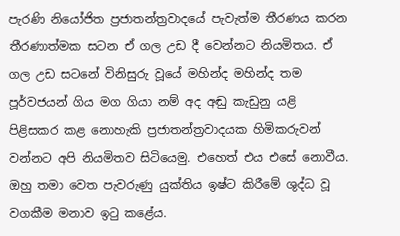පැරණි නියෝජිත ප්‍රජාතන්ත්‍රවාදයේ පැවැත්ම තීරණය කරන තීරණාත්මක සටන ඒ ගල උඩ දී වෙන්නට නියමිතය. ඒ ගල උඩ සටනේ විනිසුරු වූයේ මහින්ද මහින්ද තම පූර්වජයන් ගිය මග ගියා නම් අද අඬු කැඩුනු යළි පිළිසකර කළ නොහැකි ප්‍රජාතන්ත්‍රවාදයක හිමිකරුවන් වන්නට අපි නියමිතව සිටියෙමු. එහෙත් එය එසේ නොවීය. ඔහු තමා වෙත පැවරුණු යුක්තිය ඉෂ්ට කිරීමේ ශුද්ධ වූ වගකීම මනාව ඉටු කළේය.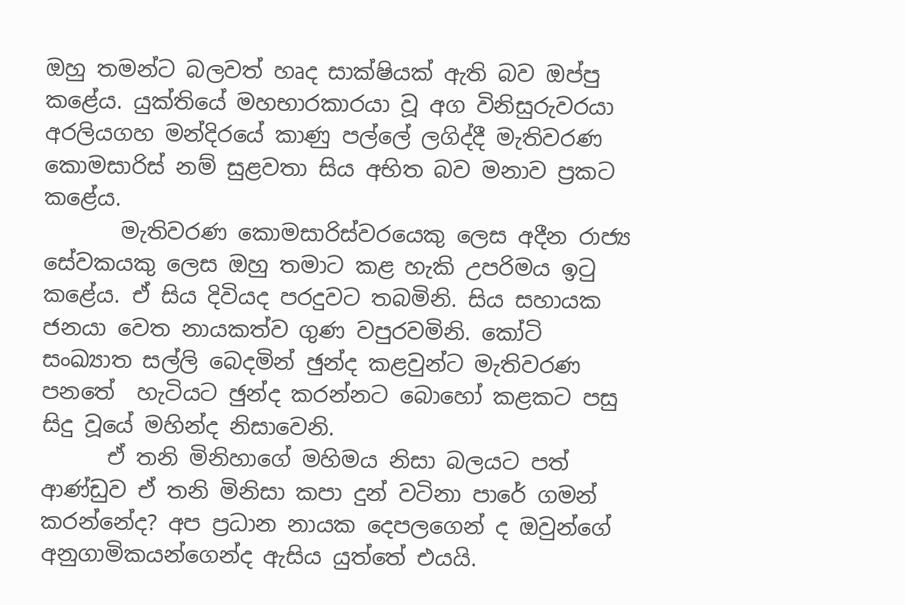ඔහු තමන්ට බලවත් හෘද සාක්ෂියක් ඇති බව ඔප්පු කළේය. යුක්තියේ මහභාරකාරයා වූ අග විනිසුරුවරයා අරලියගහ මන්දිරයේ කාණු පල්ලේ ලගිද්දී මැතිවරණ කොමසාරිස් නම් සුළවතා සිය අභිත බව මනාව ප්‍රකට කළේය.
       මැතිවරණ කොමසාරිස්වරයෙකු ලෙස අදීන රාජ්‍ය සේවකයකු ලෙස ඔහු තමාට කළ හැකි උපරිමය ඉටු කළේය. ඒ සිය දිවියද පරදුවට තබමිනි. සිය සහායක ජනයා වෙත නායකත්ව ගුණ වපුරවමිනි. කෝටි සංඛ්‍යාත සල්ලි බෙදමින් ඡුන්ද කළවුන්ට මැතිවරණ පනතේ  හැටියට ඡුන්ද කරන්නට බොහෝ කළකට පසු සිදු වූයේ මහින්ද නිසාවෙනි.
      ඒ තනි මිනිහාගේ මහිමය නිසා බලයට පත් ආණ්ඩුව ඒ තනි මිනිසා කපා දුන් වටිනා පාරේ ගමන් කරන්නේද? අප ප්‍රධාන නායක දෙපලගෙන් ද ඔවුන්ගේ අනුගාමිකයන්ගෙන්ද ඇසිය යුත්තේ එයයි.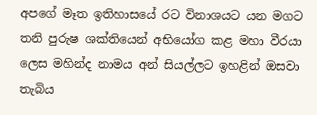අපගේ මෑත ඉතිහාසයේ රට විනාශයට යන මගට තනි පුරුෂ ශක්තියෙන් අභියෝග කළ මහා වීරයා ලෙස මහින්ද නාමය අන් සියල්ලට ඉහළින් ඔසවා තැබිය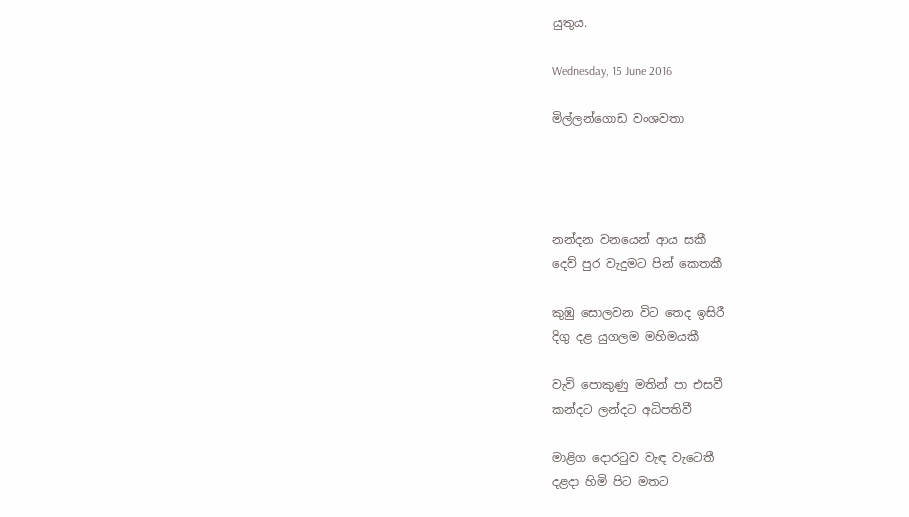යුතුය.

Wednesday, 15 June 2016

මිල්ලන්ගොඩ වංශවතා




නන්දන වනයෙන් ආය සකී
දෙව් පුර වැදුමට පින් කෙතකී

කුඹු සොලවන විට තෙද ඉසිරී
දිගු දළ යුගලම මහිමයකී

වැවි පොකුණු මතින් පා එසවී
කන්දට ලන්දට අධිපතිවී

මාළිග දොරටුව වැඳ වැටෙතී
දළදා හිමි පිට මතට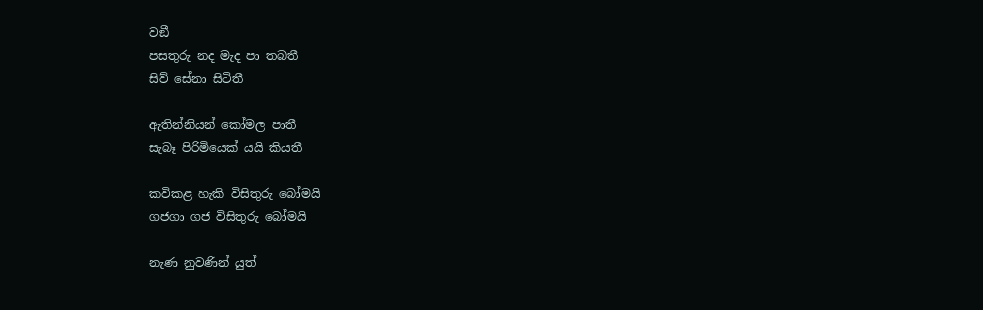වඞී
පසතුරු නද මැද පා තබතී
සිව් සේනා සිටිතී

ඇතින්නියන් කෝමල පාතී
සැබෑ පිරිමියෙක් යයි කියතී

කවිකළ හැකි විසිතුරු බෝමයි
ගජගා ගජ විසිතුරු බෝමයි

නැණ නුවණින් යුත්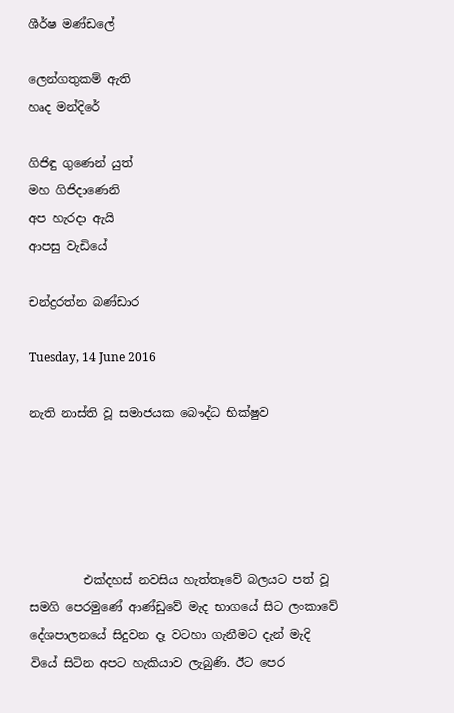ශීර්ෂ මණ්ඩලේ

ලෙන්ගතුකම් ඇති
හෘද මන්දිරේ

ගිජිඳු ගුණෙන් යුත්
මහ ගිජිදාණෙනි
අප හැරදා ඇයි
ආපසු වැඩියේ

චන්ද්‍රරත්න බණ්ඩාර

Tuesday, 14 June 2016

නැති නාස්ති වූ සමාජයක බෞද්ධ භික්ෂුව





         එක්දහස් නවසිය හැත්තෑවේ බලයට පත් වූ සමගි පෙරමුණේ ආණ්ඩුවේ මැද භාගයේ සිට ලංකාවේ දේශපාලනයේ සිදුවන දෑ වටහා ගැනීමට දැන් මැදි වියේ සිටින අපට හැකියාව ලැබුණි. ඊට පෙර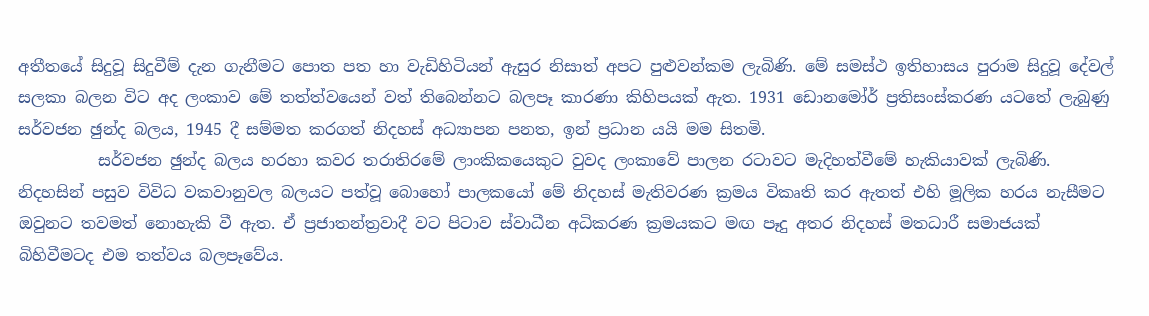අතීතයේ සිදුවූ සිදුවීම් දැන ගැනීමට පොත පත හා වැඩිහිටියන් ඇසුර නිසාත් අපට පුළුවන්කම ලැබිණි. මේ සමස්ථ ඉතිහාසය පුරාම සිදුවූ දේවල් සලකා බලන විට අද ලංකාව මේ තත්ත්වයෙන් වත් තිබෙන්නට බලපෑ කාරණා කිහිපයක් ඇත. 1931 ඩොනමෝර් ප්‍රතිසංස්කරණ යටතේ ලැබුණු සර්වජන ඡුන්ද බලය, 1945 දී සම්මත කරගත් නිදහස් අධ්‍යාපන පනත, ඉන් ප්‍රධාන යයි මම සිතමි.
          සර්වජන ඡුන්ද බලය හරහා කවර තරාතිරමේ ලාංකිකයෙකුට වුවද ලංකාවේ පාලන රටාවට මැදිහත්වීමේ හැකියාවක් ලැබිණි. නිදහසින් පසුව විවිධ වකවානුවල බලයට පත්වූ බොහෝ පාලකයෝ මේ නිදහස් මැතිවරණ ක්‍රමය විකෘති කර ඇතත් එහි මූලික හරය නැසීමට ඔවුනට තවමත් නොහැකි වී ඇත. ඒ ප්‍රජාතන්ත්‍රවාදී වට පිටාව ස්වාධීන අධිකරණ ක්‍රමයකට මඟ පෑදු අතර නිදහස් මතධාරී සමාජයක් බිහිවීමටද එම තත්වය බලපෑවේය.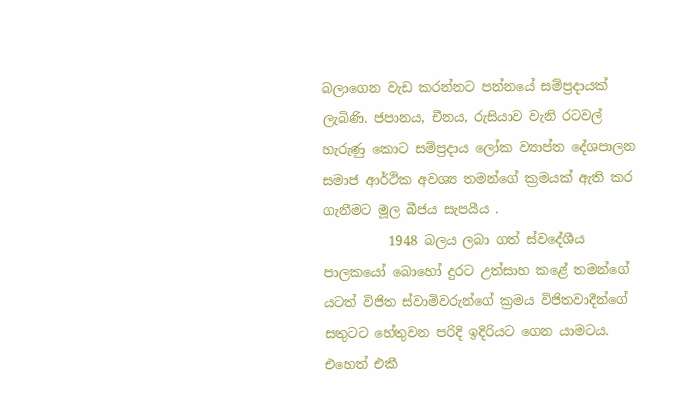බලාගෙන වැඩ කරන්නට පන්නයේ සම්ප්‍රදායක් ලැබිණි. ජපානය, චීනය, රුසියාව වැනි රටවල් හැරුණු කොට සම්ප්‍රදාය ලෝක ව්‍යාප්ත දේශපාලන සමාජ ආර්ථික අවශ්‍ය තමන්ගේ ක්‍රමයක් ඇති කර ගැනීමට මූල බීජය සැපයීය .
          1948 බලය ලබා ගත් ස්වදේශීය පාලකයෝ බොහෝ දුරට උත්සාහ කළේ තමන්ගේ යටත් විජිත ස්වාමිවරුන්ගේ ක්‍රමය විජිතවාදීන්ගේ සතුටට හේතුවන පරිදි ඉදිරියට ගෙන යාමටය. එහෙත් එකී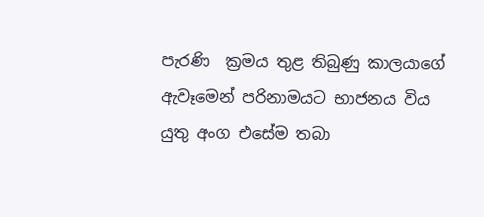පැරණි  ක්‍රමය තුළ තිබුණු කාලයාගේ ඇවෑමෙන් පරිනාමයට භාජනය විය යුතු අංග එසේම තබා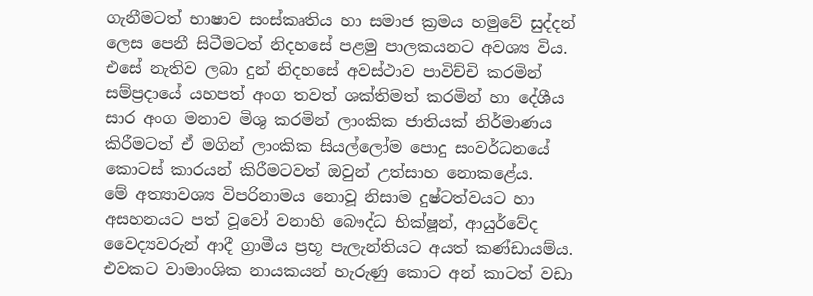ගැනීමටත් භාෂාව සංස්කෘතිය හා සමාජ ක්‍රමය හමුවේ සුද්දන් ලෙස පෙනී සිටීමටත් නිදහසේ පළමු පාලකයනට අවශ්‍ය විය. එසේ නැතිව ලබා දුන් නිදහසේ අවස්ථාව පාවිච්චි කරමින් සම්ප්‍රදායේ යහපත් අංග තවත් ශක්තිමත් කරමින් හා දේශීය සාර අංග මනාව මිශු කරමින් ලාංකික ජාතියක් නිර්මාණය කිරීමටත් ඒ මගින් ලාංකික සියල්ලෝම පොදු සංවර්ධනයේ කොටස් කාරයන් කිරීමටවත් ඔවුන් උත්සාහ නොකළේය.
මේ අත්‍යාවශ්‍ය විපරිනාමය නොවූ නිසාම දුෂ්ටත්වයට හා අසහනයට පත් වූවෝ වනාහි බෞද්ධ භික්ෂූන්, ආයුර්වේද වෛද්‍යවරුන් ආදී ග්‍රාමීය ප්‍රභූ පැලැන්තියට අයත් කණ්ඩායම්ය. එවකට වාමාංශික නායකයන් හැරුණු කොට අන් කාටත් වඩා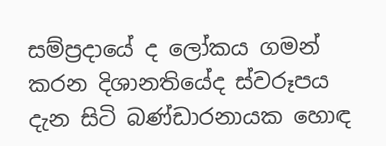සම්ප්‍රදායේ ද ලෝකය ගමන් කරන දිශානතියේද ස්වරූපය දැන සිටි බණ්ඩාරනායක හොඳ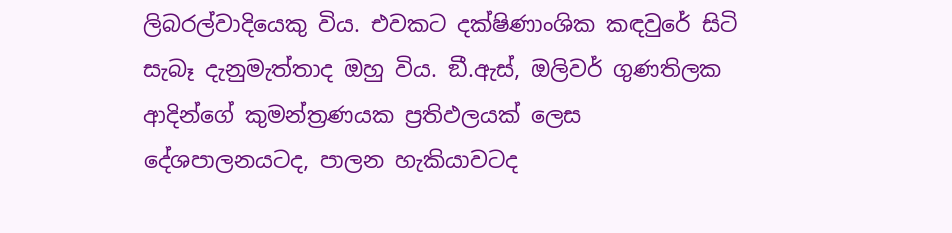ලිබරල්වාදියෙකු විය. එවකට දක්ෂිණාංශික කඳවුරේ සිටි සැබෑ දැනුමැත්තාද ඔහු විය. ඞී.ඇස්, ඔලිවර් ගුණතිලක ආදින්ගේ කුමන්ත්‍රණයක ප්‍රතිඵලයක් ලෙස දේශපාලනයටද, පාලන හැකියාවටද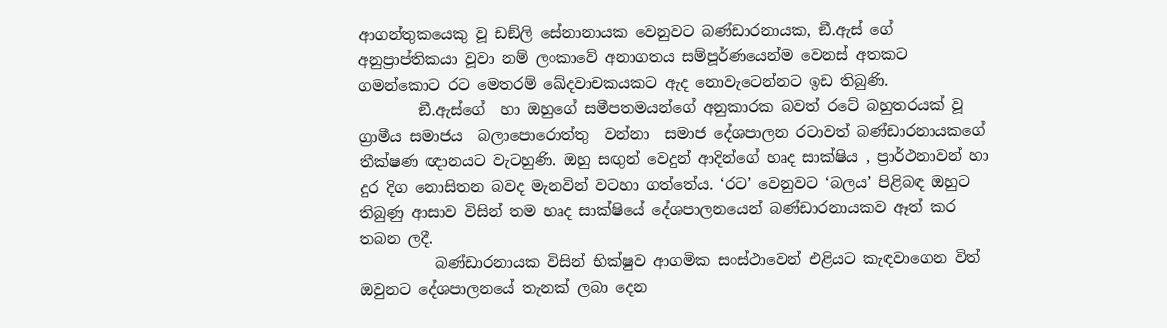ආගන්තුකයෙකු වූ ඩඞ්ලි සේනානායක වෙනුවට බණ්ඩාරනායක, ඞී.ඇස් ගේ අනුප්‍රාප්තිකයා වූවා නම් ලංකාවේ අනාගතය සම්පූර්ණයෙන්ම වෙනස් අතකට ගමන්කොට රට මෙතරම් ඛේදවාචකයකට ඇද නොවැටෙන්නට ඉඩ තිබුණි.
        ඞී.ඇස්ගේ  හා ඔහුගේ සමීපතමයන්ගේ අනුකාරක බවත් රටේ බහුතරයක් වූ ග්‍රාමීය සමාජය  බලාපොරොත්තු  වන්නා  සමාජ දේශපාලන රටාවත් බණ්ඩාරනායකගේ තීක්ෂණ ඥානයට වැටහුණි. ඔහු සඟුන් වෙදුන් ආදින්ගේ හෘද සාක්ෂිය , ප්‍රාර්ථනාවන් හා දුර දිග නොසිතන බවද මැනවින් වටහා ගත්තේය. ‘රට’ වෙනුවට ‘බලය’ පිළිබඳ ඔහුට තිබුණු ආසාව විසින් තම හෘද සාක්ෂියේ දේශපාලනයෙන් බණ්ඩාරනායකව ඈත් කර තබන ලදී.
          බණ්ඩාරනායක විසින් භික්ෂුව ආගමික සංස්ථාවෙන් එළියට කැඳවාගෙන විත් ඔවුනට දේශපාලනයේ තැනක් ලබා දෙන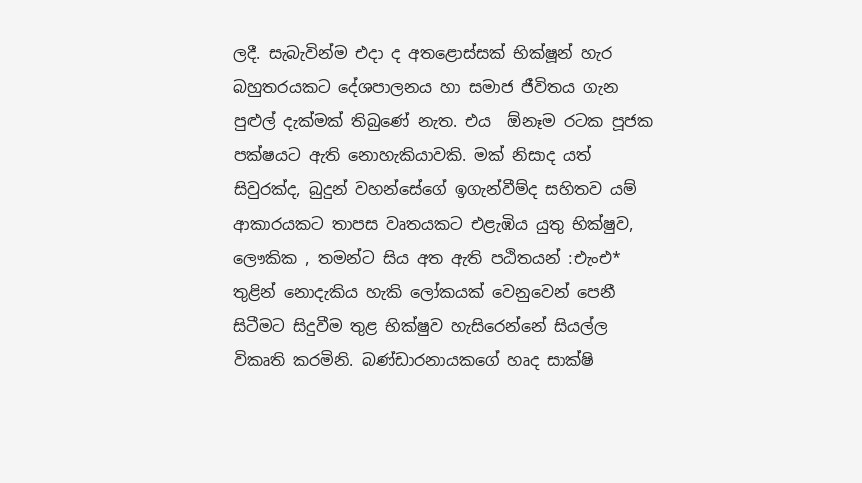ලදී. සැබැවින්ම එදා ද අතළොස්සක් භික්ෂූන් හැර බහුතරයකට දේශපාලනය හා සමාජ ජීවිතය ගැන පුළුල් දැක්මක් තිබුණේ නැත. එය  ඕනෑම රටක පූජක පක්ෂයට ඇති නොහැකියාවකි. මක් නිසාද යත් සිවුරක්ද, බුදුන් වහන්සේගේ ඉගැන්වීම්ද සහිතව යම් ආකාරයකට තාපස වෘතයකට එළැඹිය යුතු භික්ෂුව, ලෞකික , තමන්ට සිය අත ඇති පඨිතයන් :එැංඑ* තුළින් නොදැකිය හැකි ලෝකයක් වෙනුවෙන් පෙනී සිටීමට සිදුවීම තුළ භික්ෂුව හැසිරෙන්නේ සියල්ල විකෘති කරමිනි. බණ්ඩාරනායකගේ හෘද සාක්ෂි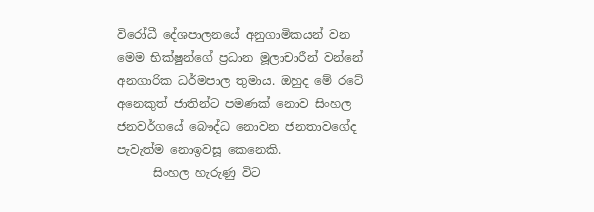විරෝධී දේශපාලනයේ අනුගාමිකයන් වන මෙම භික්ෂුන්ගේ ප්‍රධාන මූලාචාරීන් වන්නේ අනගාරික ධර්මපාල තුමාය. ඔහුද මේ රටේ අනෙකුත් ජාතින්ට පමණක් නොව සිංහල ජනවර්ගයේ බෞද්ධ නොවන ජනතාවගේද පැවැත්ම නොඉවසූ කෙනෙකි.
      සිංහල හැරුණු විට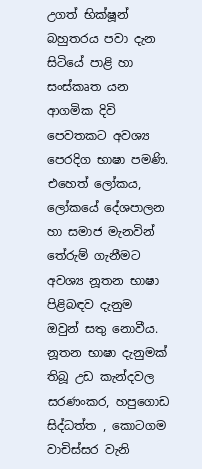උගත් භික්ෂූන් බහුතරය පවා දැන සිටියේ පාළි හා සංස්කෘත යන ආගමික දිවි පෙවතකට අවශ්‍ය පෙරදිග භාෂා පමණි. එහෙත් ලෝකය, ලෝකයේ දේශපාලන හා සමාජ මැනවින් තේරුම් ගැනීමට අවශ්‍ය නූතන භාෂා පිළිබඳව දැනුම ඔවුන් සතු නොවීය. නූතන භාෂා දැනුමක් තිබූ උඩ කැන්දවල සරණංකර, හපුගොඩ සිද්ධත්ත , කොටගම වාචිස්සර වැනි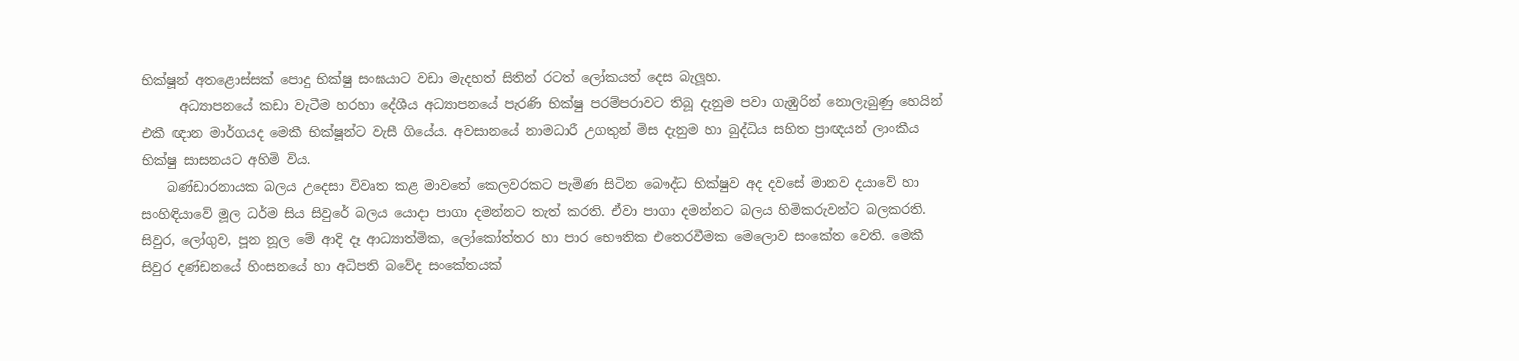භික්ෂූන් අතළොස්සක් පොදු භික්ෂු සංඝයාට වඩා මැදහත් සිතින් රටත් ලෝකයත් දෙස බැලූහ.
      අධ්‍යාපනයේ කඩා වැටීම හරහා දේශීය අධ්‍යාපනයේ පැරණි භික්ෂු පරම්පරාවට තිබූ දැනුම පවා ගැඹුරින් නොලැබුණු හෙයින් එකී ඥාන මාර්ගයද මෙකී භික්ෂූන්ට වැසී ගියේය. අවසානයේ නාමධාරී උගතුන් මිස දැනුම හා බුද්ධිය සහිත ප්‍රාඥයන් ලාංකීය භික්ෂු සාසනයට අහිමි විය.
    බණ්ඩාරනායක බලය උදෙසා විවෘත කළ මාවතේ කෙලවරකට පැමිණ සිටින බෞද්ධ භික්ෂුව අද දවසේ මානව දයාවේ හා සංහිඳියාවේ මූල ධර්ම සිය සිවුරේ බලය යොදා පාගා දමන්නට තැත් කරති. ඒවා පාගා දමන්නට බලය හිමිකරුවන්ට බලකරති. සිවුර, ලෝගුව, පූන නූල මේ ආදි දෑ ආධ්‍යාත්මික, ලෝකෝත්තර හා පාර භෞතික එතෙරවීමක මෙලොව සංකේත වෙති. මෙකී සිවුර දණ්ඩනයේ හිංසනයේ හා අධිපති බවේද සංකේතයක්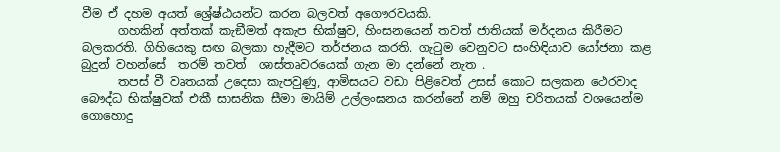වීම ඒ දහම අයත් ශ්‍රේෂ්ඨයන්ට කරන බලවත් අගෞරවයකි.
      ගහකින් අත්තක් කැඞීමත් අකැප භික්ෂුව, හිංසනයෙන් තවත් ජාතියක් මර්දනය කිරීමට බලකරති. ගිහියෙකු සඟ බලකා හැදීමට තර්ජනය කරති. ගැටුම වෙනුවට සංහිඳියාව යෝජනා කළ බුදුන් වහන්සේ  තරම් තවත්  ශාස්තෘවරයෙක් ගැන මා දන්නේ නැත .
      තපස් වී වෘතයක් උදෙසා කැපවුණු, ආමිසයට වඩා පිළිවෙත් උසස් කොට සලකන ථෙරවාද බෞද්ධ භික්ෂුවක් එකී සාසනික සීමා මායිම් උල්ලංඝනය කරන්නේ නම් ඔහු චරිතයක් වශයෙන්ම ගොහොදු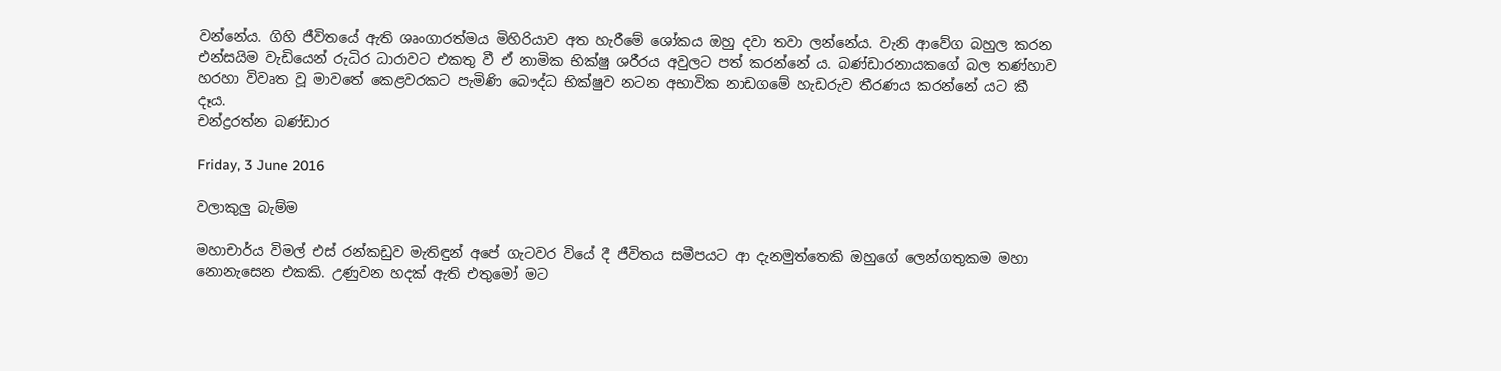වන්නේය. ගිහි ජීවිතයේ ඇති ශෘංගාරත්මය මිහිරියාව අත හැරීමේ ශෝකය ඔහු දවා තවා ලන්නේය. වැනි ආවේග බහුල කරන එන්සයිම වැඩියෙන් රුධිර ධාරාවට එකතු වී ඒ නාමික භික්ෂු ශරීරය අවුලට පත් කරන්නේ ය. බණ්ඩාරනායකගේ බල තණ්හාව හරහා විවෘත වූ මාවතේ කෙළවරකට පැමිණි බෞද්ධ භික්ෂුව නටන අභාවික නාඩගමේ හැඩරුව තීරණය කරන්නේ යට කී දෑය.
චන්ද්‍රරත්න බණ්ඩාර

Friday, 3 June 2016

වලාකුලු බැම්ම

මහාචාර්ය විමල් එස් රන්කඩුව මැතිඳුන් අපේ ගැටවර වියේ දී ජීවිතය සමීපයට ආ දැනමුත්තෙකි ඔහුගේ ලෙන්ගතුකම මහා නොනැසෙන එකකි. උණුවන හදක් ඇති එතුමෝ මට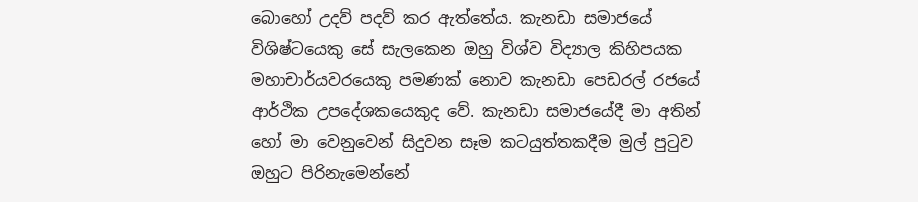බොහෝ උදව් පදව් කර ඇත්තේය. කැනඩා සමාජයේ විශිෂ්ටයෙකු සේ සැලකෙන ඔහු විශ්ව විද්‍යාල කිහිපයක මහාචාර්යවරයෙකු පමණක් නොව කැනඩා පෙඩරල් රජයේ ආර්ථික උපදේශකයෙකුද වේ. කැනඩා සමාජයේදී මා අතින් හෝ මා වෙනුවෙන් සිදුවන සෑම කටයුත්තකදීම මුල් පුටුව ඔහුට පිරිනැමෙන්නේ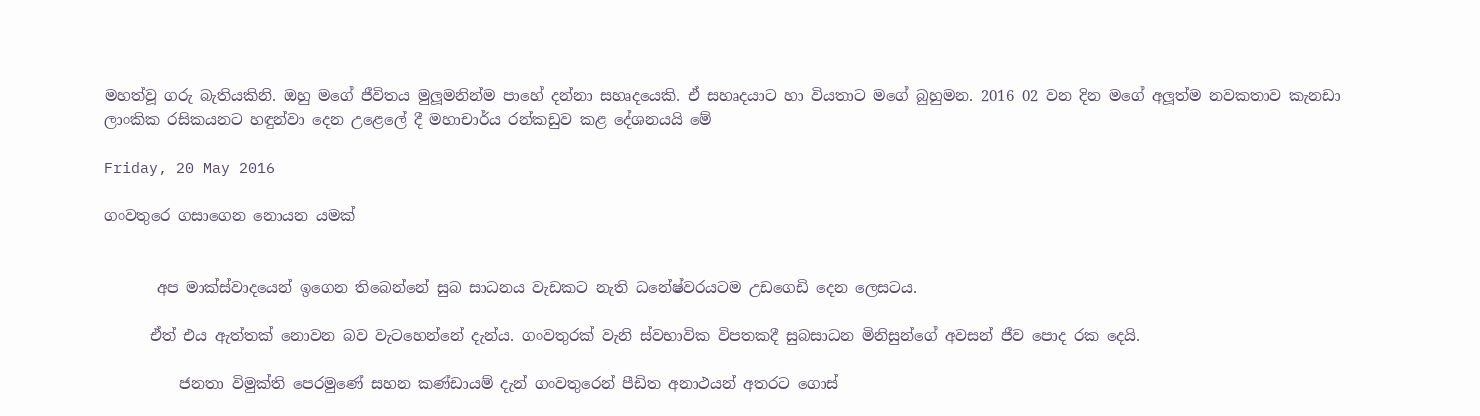මහත්වූ ගරු බැතියකිනි. ඔහු මගේ ජීවිතය මුලූමනින්ම පාහේ දන්නා සහෘදයෙකි. ඒ සහෘදයාට හා වියතාට මගේ බුහුමන. 2016 02 වන දින මගේ අලූත්ම නවකතාව කැනඩා ලාංකික රසිකයනට හඳුන්වා දෙන උළෙලේ දී මහාචාර්ය රන්කඩුව කළ දේශනයයි මේ

Friday, 20 May 2016

ගංවතුරෙ ගසාගෙන නොයන යමක්


       අප මාක්ස්වාදයෙන් ඉගෙන තිබෙන්නේ සුබ සාධනය වැඩකට නැති ධනේෂ්වරයටම උඩගෙඩි දෙන ලෙසටය.

      ඒත් එය ඇත්තක් නොවන බව වැටහෙන්නේ දැන්ය. ගංවතුරක් වැනි ස්වභාවික විපතකදී සුබසාධන මිනිසුන්ගේ අවසන් ජීව පොද රක දෙයි.

          ජනතා විමුක්ති පෙරමුණේ සහන කණ්ඩායම් දැන් ගංවතුරෙන් පීඩිත අනාථයන් අතරට ගොස්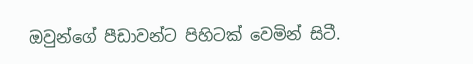ඔවුන්ගේ පීඩාවන්ට පිහිටක් වෙමින් සිටී.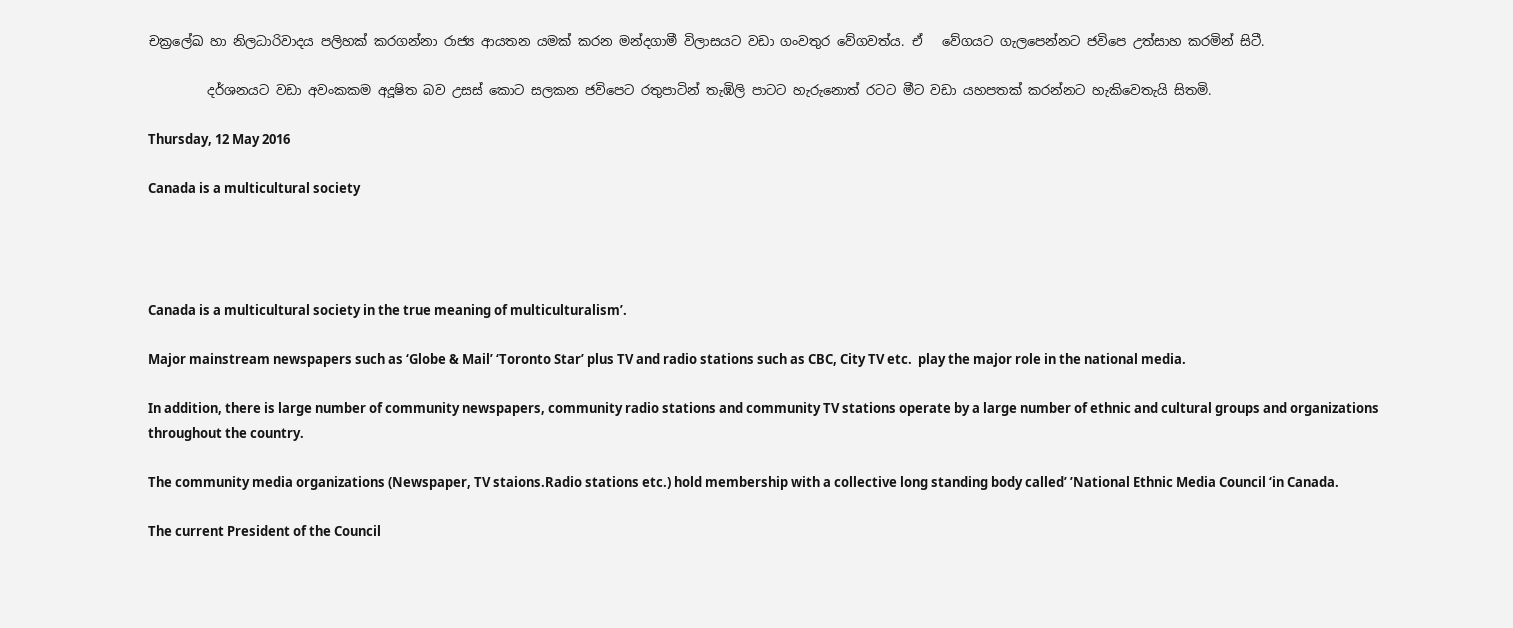චක්‍රලේඛ හා නිලධාරිවාදය පලිහක් කරගන්නා රාජ්‍ය ආයතන යමක් කරන මන්දගාමී විලාසයට වඩා ගංවතුර වේගවත්ය. ඒ   වේගයට ගැලපෙන්නට ජවිපෙ උත්සාහ කරමින් සිටී.

         දර්ශනයට වඩා අවංකකම අදූෂිත බව උසස් කොට සලකන ජවිපෙට රතුපාටින් තැඹිලි පාටට හැරුනොත් රටට මීට වඩා යහපතක් කරන්නට හැකිවෙතැයි සිතමි.

Thursday, 12 May 2016

Canada is a multicultural society




Canada is a multicultural society in the true meaning of multiculturalism’.

Major mainstream newspapers such as ‘Globe & Mail’ ‘Toronto Star’ plus TV and radio stations such as CBC, City TV etc.  play the major role in the national media.

In addition, there is large number of community newspapers, community radio stations and community TV stations operate by a large number of ethnic and cultural groups and organizations throughout the country.

The community media organizations (Newspaper, TV staions.Radio stations etc.) hold membership with a collective long standing body called’ ’National Ethnic Media Council ‘in Canada.

The current President of the Council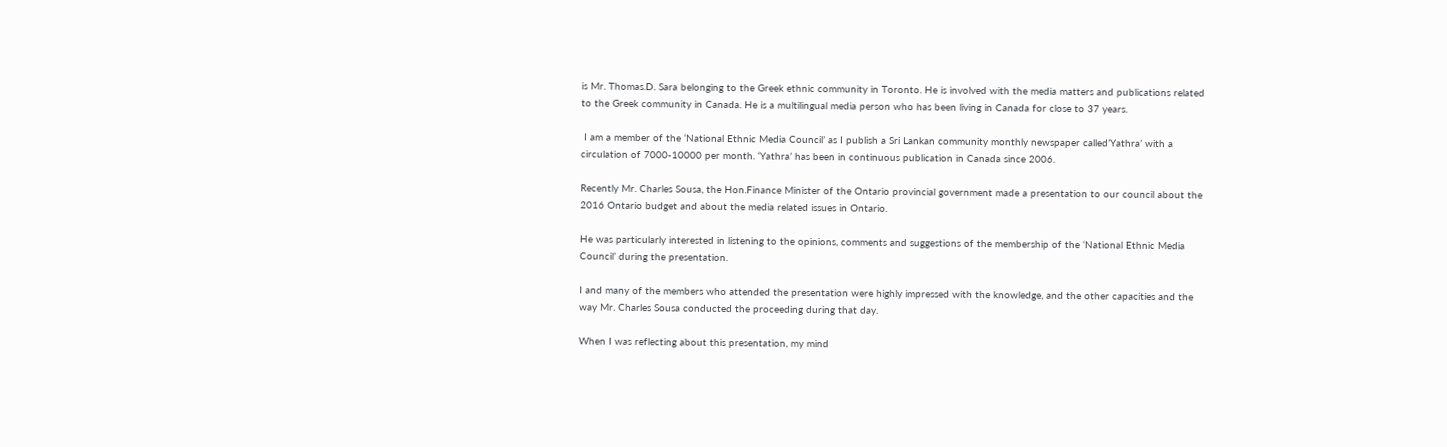is Mr. Thomas.D. Sara belonging to the Greek ethnic community in Toronto. He is involved with the media matters and publications related to the Greek community in Canada. He is a multilingual media person who has been living in Canada for close to 37 years.

 I am a member of the ‘National Ethnic Media Council’ as I publish a Sri Lankan community monthly newspaper called’Yathra’ with a circulation of 7000-10000 per month. ‘Yathra’ has been in continuous publication in Canada since 2006.

Recently Mr. Charles Sousa, the Hon.Finance Minister of the Ontario provincial government made a presentation to our council about the 2016 Ontario budget and about the media related issues in Ontario.

He was particularly interested in listening to the opinions, comments and suggestions of the membership of the ‘National Ethnic Media Council’ during the presentation.

I and many of the members who attended the presentation were highly impressed with the knowledge, and the other capacities and the way Mr. Charles Sousa conducted the proceeding during that day.

When I was reflecting about this presentation, my mind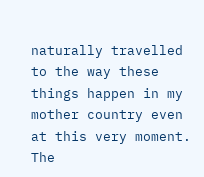naturally travelled to the way these things happen in my mother country even at this very moment. The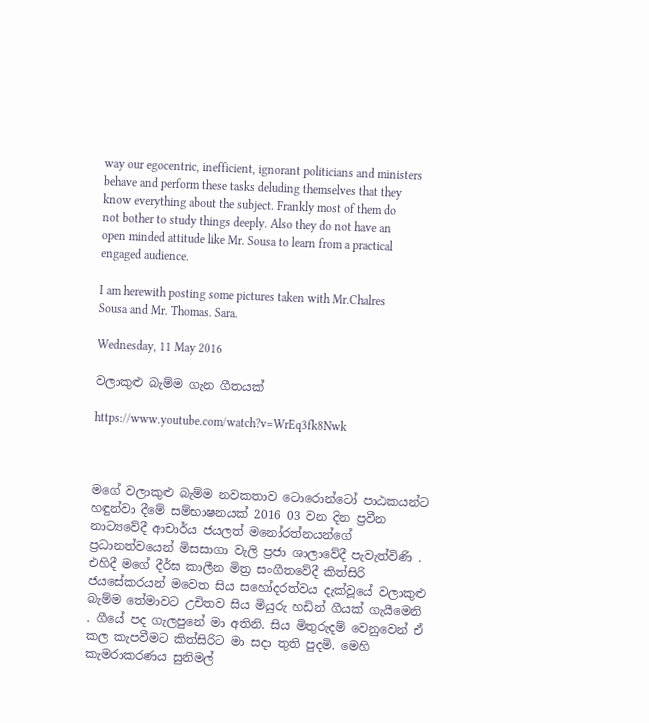way our egocentric, inefficient, ignorant politicians and ministers behave and perform these tasks deluding themselves that they know everything about the subject. Frankly most of them do not bother to study things deeply. Also they do not have an open minded attitude like Mr. Sousa to learn from a practical engaged audience.

I am herewith posting some pictures taken with Mr.Chalres Sousa and Mr. Thomas. Sara.

Wednesday, 11 May 2016

වලාකුළු බැම්ම ගැන ගීතයක්

https://www.youtube.com/watch?v=WrEq3fk8Nwk



මගේ වලාකුළු බැම්ම නවකතාව ටොරොන්ටෝ පාඨකයන්ට හඳුන්වා දීමේ සම්භාෂනයක් 2016 03 වන දින ප්‍රවීන නාට්‍යවේදී ආචාර්ය ජයලත් මනෝරත්නයන්ගේ ප්‍රධානත්වයෙන් මිසසාගා වැලි ප්‍රජා ශාලාවේදී පැවැත්විණි . එහිදී මගේ දීර්ඝ කාලීන මිත්‍ර සංගීතවේදී කිත්සිරි ජයසේකරයන් මවෙත සිය සහෝදරත්වය දැක්වූයේ වලාකුළු බැම්ම තේමාවට උචිතව සිය මියුරු හඩින් ගීයක් ගැයීමෙනි . ගීයේ පද ගැලපුනේ මා අතිනි. සිය මිතුරුදම් වෙනුවෙන් ඒ කල කැපවීමට කිත්සිරිට මා සදා තුති පුදමි. මෙහි කැමරාකරණය සුනිමල්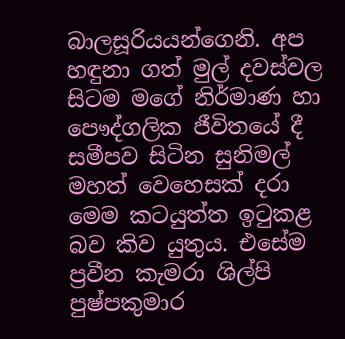බාලසූරියයන්ගෙනි. අප හඳුනා ගත් මුල් දවස්වල සිටම මගේ නිර්මාණ හා පෞද්ගලික ජීවිතයේ දී සමීපව සිටින සුනිමල් මහත් වෙහෙසක් දරා මෙම කටයුත්ත ඉටුකළ බව කිව යුතුය. එසේම ප්‍රවීන කැමරා ශිල්පි පුෂ්පකුමාර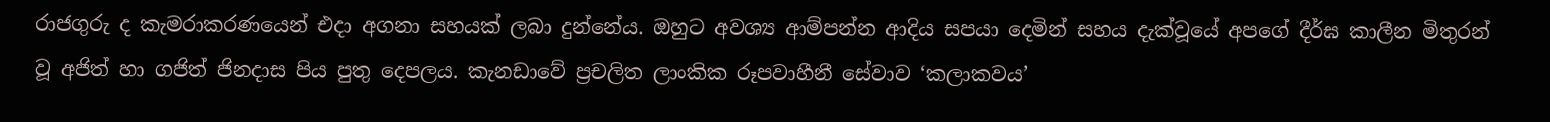රාජගුරු ද කැමරාකරණයෙන් එදා අගනා සහයක් ලබා දුන්නේය. ඔහුට අවශ්‍ය ආම්පන්න ආදිය සපයා දෙමින් සහය දැක්වූයේ අපගේ දීර්ඝ කාලීන මිතුරන් වූ අජිත් හා ගජිත් ජිනදාස පිය පුතු දෙපලය. කැනඩාවේ ප්‍රචලිත ලාංකික රූපවාහීනී සේවාව ‘කලාකවය’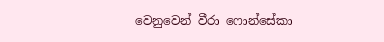වෙනුවෙන් වීරා ෆොන්සේකා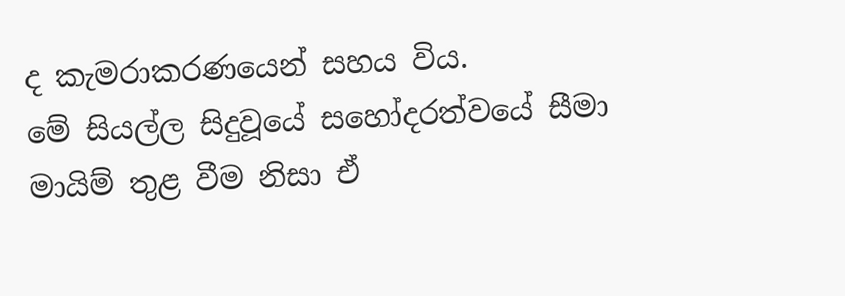ද කැමරාකරණයෙන් සහය විය.
මේ සියල්ල සිදුවූයේ සහෝදරත්වයේ සීමා මායිම් තුළ වීම නිසා ඒ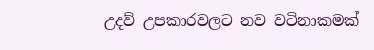උදව් උපකාරවලට නව වටිනාකමක්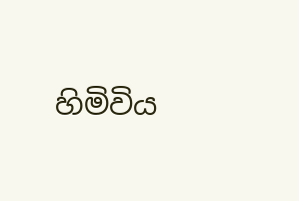හිමිවිය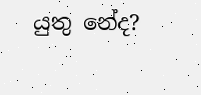යුතු නේද?